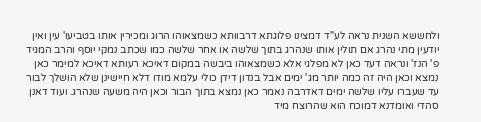ולחששא השנית נראה לע"ד דמצינו פלוגתא דרבוותא כשמצאוהו הרוג ומכירין אותו בטביעו' עין ואין יודעין מתי נהרג אם תולין אותו שנהרג בתוך שלשה או אחר שלשה כמו שכתב נמקי יוסף והרב המגיד פ' הנז' ונראה דעד כאן לא מפלגי אלא כשמצאוהו ביבשה במקום דאיכא רעותא דאיכא למימר כאן נמצא וכאן היה זה כמה יותר מג' ימים אבל בנדון דידן כולי עלמא מודו דלא חיישינן שלא הושלך לבור עד שעברו עליו שלשה ימים דאדרבה נאמר כאן נמצא בתוך הבור וכאן היה משעה שנהרג. ועוד דאנן סהדי ואומדנא דמוכח הוא שהרוצח מיד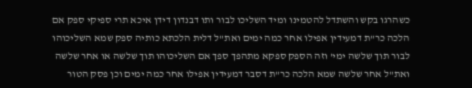כשהרגו בקש והשתדל להטמינו ומיד השליכו לבור ותו דבנדון דידן איכא תרי ספיקי ספק אם הלכה כר"ת דמעידין אפילו אחר כמה ימים ואת"ל דלית הלכתא כותיה ספק שמא השליכוהו לבור תוך שלשה ימי' וזה הספק ספקא מתהפך ספך אם השליכוהו תוך שלשה או אחר שלשה ואת"ל אחר שלשה שמא הלכה כר"ת דסבר דמעידין אפילו אחר כמה ימים וכן פסק הטור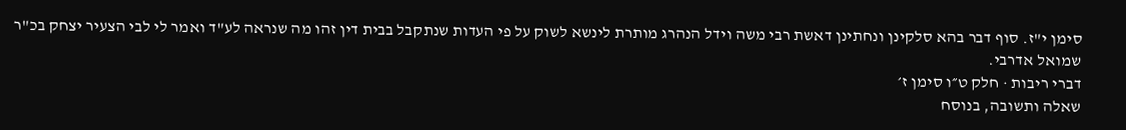סימן י"ז. סוף דבר בהא סלקינן ונחתינן דאשת רבי משה וידל הנהרג מותרת לינשא לשוק על פי העדות שנתקבל בבית דין זהו מה שנראה לע"ד ואמר לי לבי הצעיר יצחק בכ"ר שמואל אדרבי.
דברי ריבות · חלק ט״ו סימן ז׳
שאלה ותשובה, בנוסח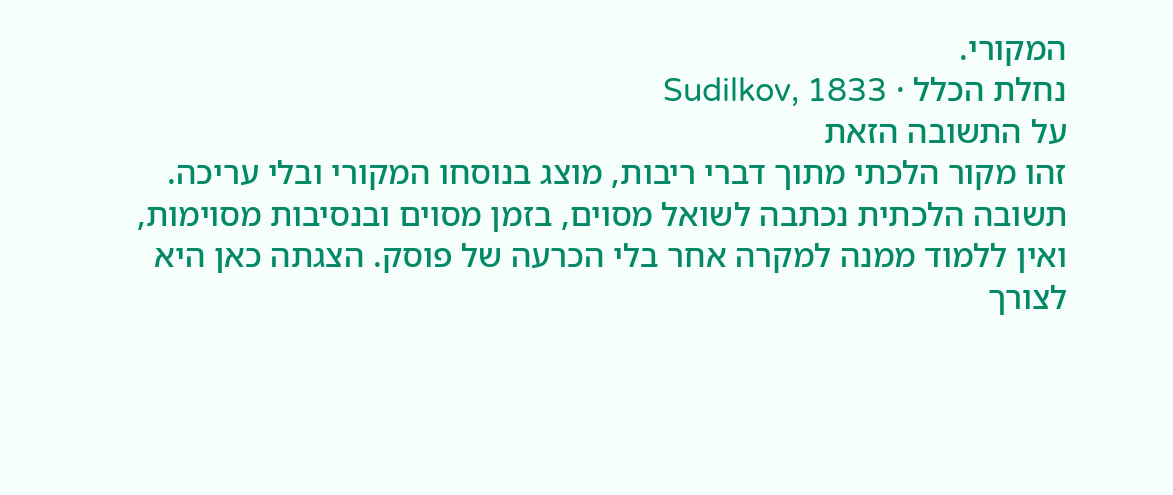המקורי.
נחלת הכלל · Sudilkov, 1833
על התשובה הזאת
זהו מקור הלכתי מתוך דברי ריבות, מוצג בנוסחו המקורי ובלי עריכה. תשובה הלכתית נכתבה לשואל מסוים, בזמן מסוים ובנסיבות מסוימות, ואין ללמוד ממנה למקרה אחר בלי הכרעה של פוסק. הצגתה כאן היא לצורך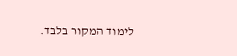לימוד המקור בלבד.